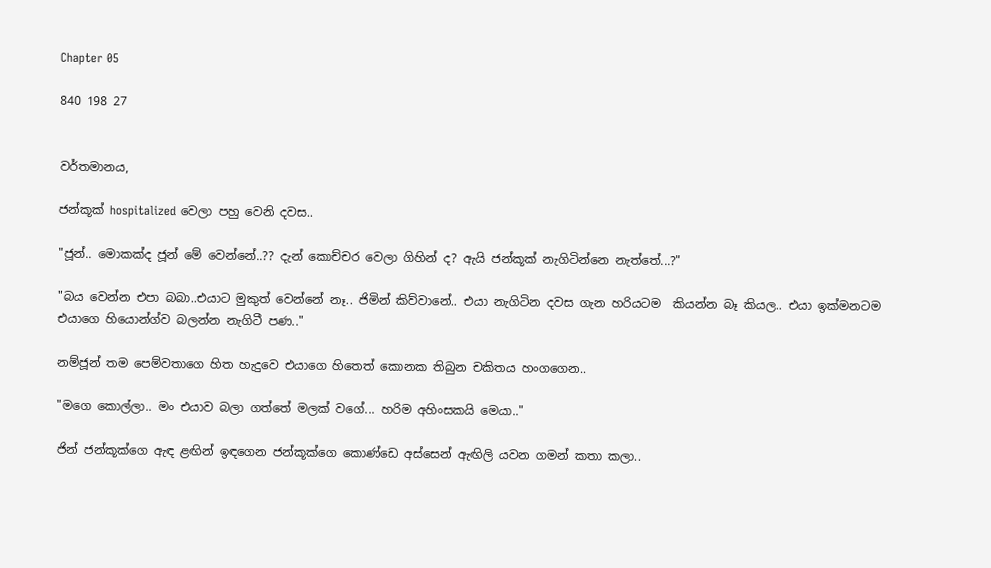Chapter 05

840 198 27


වර්තමානය,

ජන්කූක් hospitalized වෙලා පහු වෙනි දවස..

"ජූන්.. මොකක්ද ජූන් මේ වෙන්නේ..?? දැන් කොච්චර වෙලා ගිහින් ද? ඇයි ජන්කූක් නැගිටින්නෙ නැත්තේ...?"

"බය වෙන්න එපා බබා..එයාට මුකුත් වෙන්නේ නෑ.. ජිමින් කිව්වානේ.. එයා නැගිටින දවස ගැන හරියටම  කියන්න බෑ කියල.. එයා ඉක්මනටම එයාගෙ හියොන්ග්ව බලන්න නැගිටී පණ.."

නම්ජූන් තම පෙම්වතාගෙ හිත හැදුවෙ එයාගෙ හිතෙත් කොනක තිබුන චකිතය හංගගෙන..

"මගෙ කොල්ලා.. මං එයාව බලා ගත්තේ මලක් වගේ... හරිම අහිංසකයි මෙයා.."

ජින් ජන්කූක්ගෙ ඇඳ ළඟින් ඉඳගෙන ජන්කූක්ගෙ කොණ්ඩෙ අස්සෙන් ඇඟිලි යවන ගමන් කතා කලා..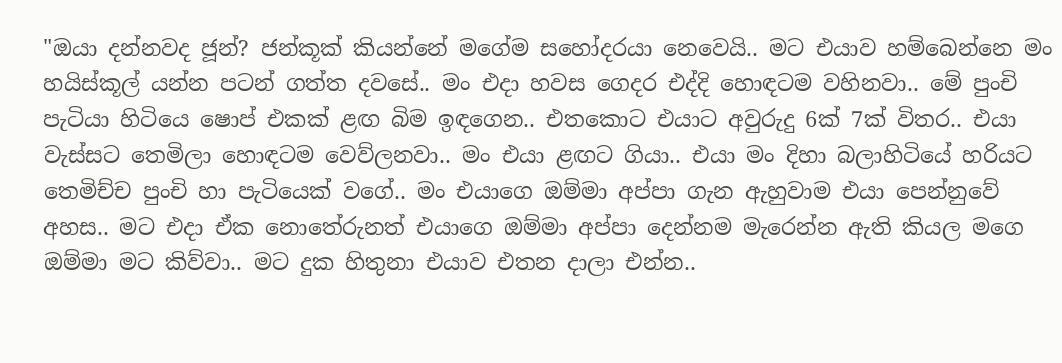"ඔයා දන්නවද ජූන්? ජන්කූක් කියන්නේ මගේම සහෝදරයා නෙවෙයි.. මට එයාව හම්බෙන්නෙ මං හයිස්කූල් යන්න පටන් ගත්ත දවසේ.. මං එදා හවස ගෙදර එද්දි හොඳටම වහිනවා.. මේ පුංචි පැටියා හිටියෙ ෂොප් එකක් ළඟ බිම ඉඳගෙන.. එතකොට එයාට අවුරුදු 6ක් 7ක් විතර.. එයා වැස්සට තෙමිලා හොඳටම වෙව්ලනවා.. මං එයා ළඟට ගියා.. එයා මං දිහා බලාහිටියේ හරියට තෙමිච්ච පුංචි හා පැටියෙක් වගේ.. මං එයාගෙ ඔම්මා අප්පා ගැන ඇහුවාම එයා පෙන්නුවේ අහස.. මට එදා ඒක නොතේරුනත් එයාගෙ ඔම්මා අප්පා දෙන්නම මැරෙන්න ඇති කියල මගෙ ඔම්මා මට කිව්වා.. මට දුක හිතුනා එයාව එතන දාලා එන්න..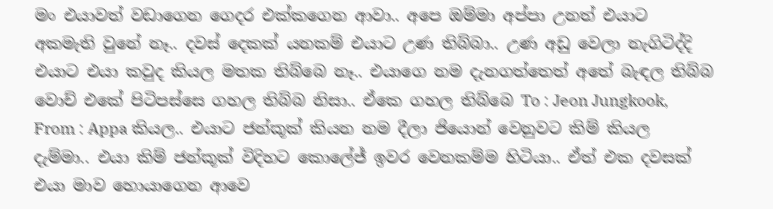මං එයාවත් වඩාගෙන ගෙදර එක්කගෙන ආවා.. අපෙ ඔම්මා අප්පා උනත් එයාට අකමැති වුනේ නෑ.. දවස් දෙකක් යනකම් එයාට උණ තිබ්බා.. උණ අඩු වෙලා නැගිටිද්දි එයාට එයා කවුද කියල මතක තිබ්බෙ නෑ.. එයාගෙ නම දැනගත්තෙත් අතේ බැඳල තිබ්බ වොච් එකේ පිටිපස්සෙ ගහල තිබ්බ නිසා.. ඒකෙ ගහල තිබ්බෙ To : Jeon Jungkook, From : Appa කියල.. එයාට ජන්කූක් කියන නම දීලා ජියොන් වෙනුවට කිම් කියල දැම්මා.. එයා කිම් ජන්කූක් විදිහට කොලේජ් ඉවර වෙනකම්ම හිටියා.. ඒත් එක දවසක් එයා මාව හොයාගෙන ආවෙ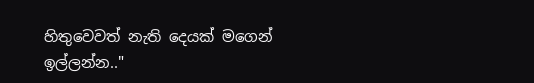හිතුවෙවත් නැති දෙයක් මගෙන් ඉල්ලන්න.."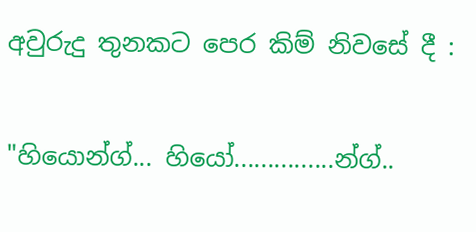අවුරුදු තුනකට පෙර කිම් නිවසේ දී :

"හියොන්ග්... හියෝ...............න්ග්..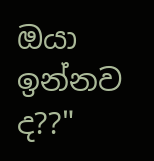ඔයා ඉන්නව ද??"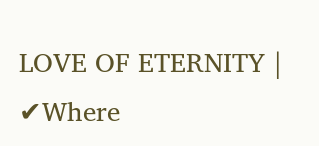LOVE OF ETERNITY | ✔Where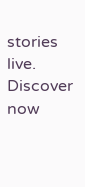stories live. Discover now